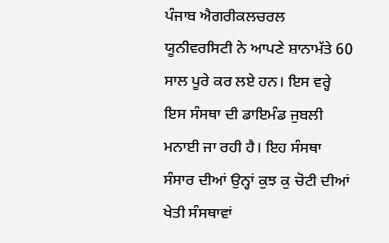ਪੰਜਾਬ ਐਗਰੀਕਲਚਰਲ ਯੂਨੀਵਰਸਿਟੀ ਨੇ ਆਪਣੇ ਸ਼ਾਨਾਮੱਤੇ 60 ਸਾਲ ਪੂਰੇ ਕਰ ਲਏ ਹਨ। ਇਸ ਵਰ੍ਹੇ ਇਸ ਸੰਸਥਾ ਦੀ ਡਾਇਮੰਡ ਜੁਬਲੀ ਮਨਾਈ ਜਾ ਰਹੀ ਹੈ। ਇਹ ਸੰਸਥਾ ਸੰਸਾਰ ਦੀਆਂ ਉਨ੍ਹਾਂ ਕੁਝ ਕੁ ਚੋਟੀ ਦੀਆਂ ਖੇਤੀ ਸੰਸਥਾਵਾਂ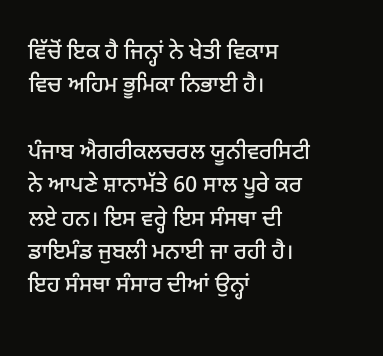ਵਿੱਚੋਂ ਇਕ ਹੈ ਜਿਨ੍ਹਾਂ ਨੇ ਖੇਤੀ ਵਿਕਾਸ ਵਿਚ ਅਹਿਮ ਭੂਮਿਕਾ ਨਿਭਾਈ ਹੈ।

ਪੰਜਾਬ ਐਗਰੀਕਲਚਰਲ ਯੂਨੀਵਰਸਿਟੀ ਨੇ ਆਪਣੇ ਸ਼ਾਨਾਮੱਤੇ 60 ਸਾਲ ਪੂਰੇ ਕਰ ਲਏ ਹਨ। ਇਸ ਵਰ੍ਹੇ ਇਸ ਸੰਸਥਾ ਦੀ ਡਾਇਮੰਡ ਜੁਬਲੀ ਮਨਾਈ ਜਾ ਰਹੀ ਹੈ। ਇਹ ਸੰਸਥਾ ਸੰਸਾਰ ਦੀਆਂ ਉਨ੍ਹਾਂ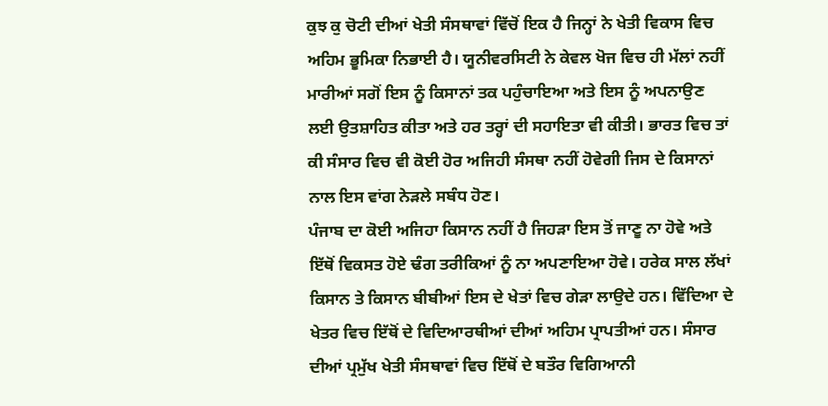ਕੁਝ ਕੁ ਚੋਟੀ ਦੀਆਂ ਖੇਤੀ ਸੰਸਥਾਵਾਂ ਵਿੱਚੋਂ ਇਕ ਹੈ ਜਿਨ੍ਹਾਂ ਨੇ ਖੇਤੀ ਵਿਕਾਸ ਵਿਚ ਅਹਿਮ ਭੂਮਿਕਾ ਨਿਭਾਈ ਹੈ। ਯੂਨੀਵਰਸਿਟੀ ਨੇ ਕੇਵਲ ਖੋਜ ਵਿਚ ਹੀ ਮੱਲਾਂ ਨਹੀਂ ਮਾਰੀਆਂ ਸਗੋਂ ਇਸ ਨੂੰ ਕਿਸਾਨਾਂ ਤਕ ਪਹੁੰਚਾਇਆ ਅਤੇ ਇਸ ਨੂੰ ਅਪਨਾਉਣ ਲਈ ਉਤਸ਼ਾਹਿਤ ਕੀਤਾ ਅਤੇ ਹਰ ਤਰ੍ਹਾਂ ਦੀ ਸਹਾਇਤਾ ਵੀ ਕੀਤੀ। ਭਾਰਤ ਵਿਚ ਤਾਂ ਕੀ ਸੰਸਾਰ ਵਿਚ ਵੀ ਕੋਈ ਹੋਰ ਅਜਿਹੀ ਸੰਸਥਾ ਨਹੀਂ ਹੋਵੇਗੀ ਜਿਸ ਦੇ ਕਿਸਾਨਾਂ ਨਾਲ ਇਸ ਵਾਂਗ ਨੇੜਲੇ ਸਬੰਧ ਹੋਣ।
ਪੰਜਾਬ ਦਾ ਕੋਈ ਅਜਿਹਾ ਕਿਸਾਨ ਨਹੀਂ ਹੈ ਜਿਹੜਾ ਇਸ ਤੋਂ ਜਾਣੂ ਨਾ ਹੋਵੇ ਅਤੇ ਇੱਥੋਂ ਵਿਕਸਤ ਹੋਏ ਢੰਗ ਤਰੀਕਿਆਂ ਨੂੰ ਨਾ ਅਪਣਾਇਆ ਹੋਵੇ। ਹਰੇਕ ਸਾਲ ਲੱਖਾਂ ਕਿਸਾਨ ਤੇ ਕਿਸਾਨ ਬੀਬੀਆਂ ਇਸ ਦੇ ਖੇਤਾਂ ਵਿਚ ਗੇੜਾ ਲਾਉਦੇ ਹਨ। ਵਿੱਦਿਆ ਦੇ ਖੇਤਰ ਵਿਚ ਇੱਥੋਂ ਦੇ ਵਿਦਿਆਰਥੀਆਂ ਦੀਆਂ ਅਹਿਮ ਪ੍ਰਾਪਤੀਆਂ ਹਨ। ਸੰਸਾਰ ਦੀਆਂ ਪ੍ਰਮੁੱਖ ਖੇਤੀ ਸੰਸਥਾਵਾਂ ਵਿਚ ਇੱਥੋਂ ਦੇ ਬਤੌਰ ਵਿਗਿਆਨੀ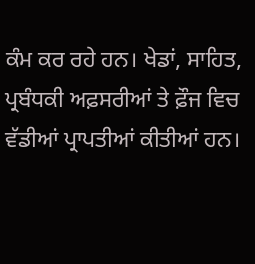ਕੰਮ ਕਰ ਰਹੇ ਹਨ। ਖੇਡਾਂ, ਸਾਹਿਤ, ਪ੍ਰਬੰਧਕੀ ਅਫ਼ਸਰੀਆਂ ਤੇ ਫ਼ੌਜ ਵਿਚ ਵੱਡੀਆਂ ਪ੍ਰਾਪਤੀਆਂ ਕੀਤੀਆਂ ਹਨ।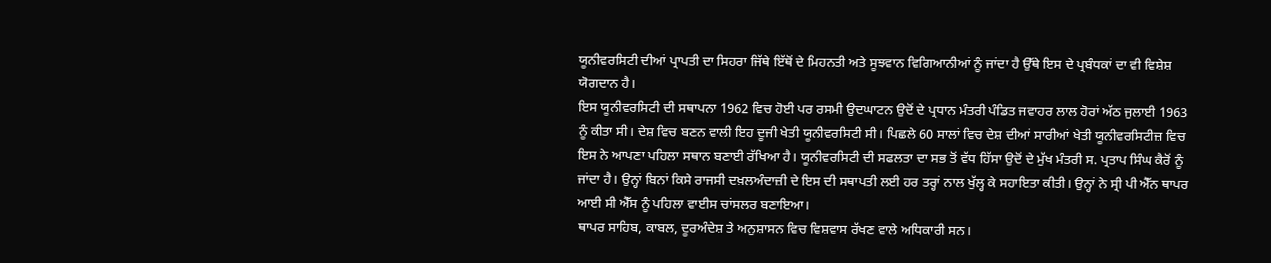ਯੂਨੀਵਰਸਿਟੀ ਦੀਆਂ ਪ੍ਰਾਪਤੀ ਦਾ ਸਿਹਰਾ ਜਿੱਥੇ ਇੱਥੋਂ ਦੇ ਮਿਹਨਤੀ ਅਤੇ ਸੂਝਵਾਨ ਵਿਗਿਆਨੀਆਂ ਨੂੰ ਜਾਂਦਾ ਹੈ ਉੱਥੇ ਇਸ ਦੇ ਪ੍ਰਬੰਧਕਾਂ ਦਾ ਵੀ ਵਿਸ਼ੇਸ਼ ਯੋਗਦਾਨ ਹੈ।
ਇਸ ਯੂਨੀਵਰਸਿਟੀ ਦੀ ਸਥਾਪਨਾ 1962 ਵਿਚ ਹੋਈ ਪਰ ਰਸਮੀ ਉਦਘਾਟਨ ਉਦੋਂ ਦੇ ਪ੍ਰਧਾਨ ਮੰਤਰੀ ਪੰਡਿਤ ਜਵਾਹਰ ਲਾਲ ਹੋਰਾਂ ਅੱਠ ਜੁਲਾਈ 1963 ਨੂੰ ਕੀਤਾ ਸੀ। ਦੇਸ਼ ਵਿਚ ਬਣਨ ਵਾਲੀ ਇਹ ਦੂਜੀ ਖੇਤੀ ਯੂਨੀਵਰਸਿਟੀ ਸੀ। ਪਿਛਲੇ 60 ਸਾਲਾਂ ਵਿਚ ਦੇਸ਼ ਦੀਆਂ ਸਾਰੀਆਂ ਖੇਤੀ ਯੂਨੀਵਰਸਿਟੀਜ਼ ਵਿਚ ਇਸ ਨੇ ਆਪਣਾ ਪਹਿਲਾ ਸਥਾਨ ਬਣਾਈ ਰੱਖਿਆ ਹੈ। ਯੂਨੀਵਰਸਿਟੀ ਦੀ ਸਫਲਤਾ ਦਾ ਸਭ ਤੋਂ ਵੱਧ ਹਿੱਸਾ ਉਦੋਂ ਦੇ ਮੁੱਖ ਮੰਤਰੀ ਸ. ਪ੍ਰਤਾਪ ਸਿੰਘ ਕੈਰੋਂ ਨੂੰ ਜਾਂਦਾ ਹੈ। ਉਨ੍ਹਾਂ ਬਿਨਾਂ ਕਿਸੇ ਰਾਜਸੀ ਦਖ਼ਲਅੰਦਾਜ਼ੀ ਦੇ ਇਸ ਦੀ ਸਥਾਪਤੀ ਲਈ ਹਰ ਤਰ੍ਹਾਂ ਨਾਲ ਖੁੱਲ੍ਹ ਕੇ ਸਹਾਇਤਾ ਕੀਤੀ। ਉਨ੍ਹਾਂ ਨੇ ਸ੍ਰੀ ਪੀ ਐੱਨ ਥਾਪਰ ਆਈ ਸੀ ਐੱਸ ਨੂੰ ਪਹਿਲਾ ਵਾਈਸ ਚਾਂਸਲਰ ਬਣਾਇਆ।
ਥਾਪਰ ਸਾਹਿਬ, ਕਾਬਲ, ਦੂਰਅੰਦੇਸ਼ ਤੇ ਅਨੁਸ਼ਾਸਨ ਵਿਚ ਵਿਸ਼ਵਾਸ ਰੱਖਣ ਵਾਲੇ ਅਧਿਕਾਰੀ ਸਨ।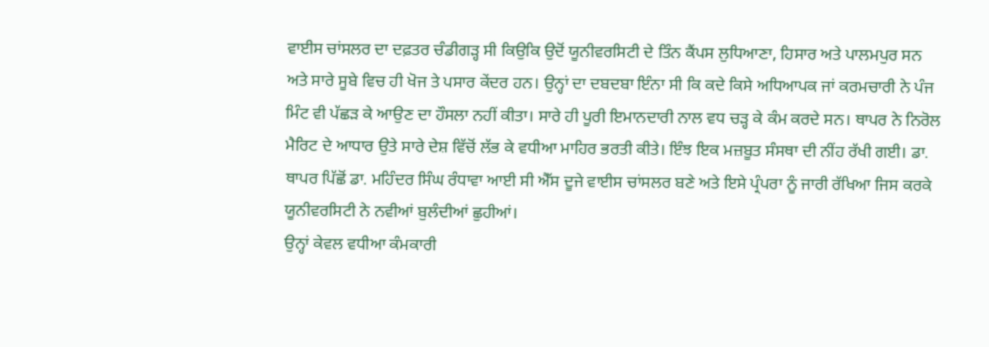ਵਾਈਸ ਚਾਂਸਲਰ ਦਾ ਦਫ਼ਤਰ ਚੰਡੀਗੜ੍ਹ ਸੀ ਕਿਉਕਿ ਉਦੋਂ ਯੂਨੀਵਰਸਿਟੀ ਦੇ ਤਿੰਨ ਕੈਂਪਸ ਲੁਧਿਆਣਾ, ਹਿਸਾਰ ਅਤੇ ਪਾਲਮਪੁਰ ਸਨ ਅਤੇ ਸਾਰੇ ਸੂਬੇ ਵਿਚ ਹੀ ਖੋਜ ਤੇ ਪਸਾਰ ਕੇਂਦਰ ਹਨ। ਉਨ੍ਹਾਂ ਦਾ ਦਬਦਬਾ ਇੰਨਾ ਸੀ ਕਿ ਕਦੇ ਕਿਸੇ ਅਧਿਆਪਕ ਜਾਂ ਕਰਮਚਾਰੀ ਨੇ ਪੰਜ ਮਿੰਟ ਵੀ ਪੱਛੜ ਕੇ ਆਉਣ ਦਾ ਹੌਸਲਾ ਨਹੀਂ ਕੀਤਾ। ਸਾਰੇ ਹੀ ਪੂਰੀ ਇਮਾਨਦਾਰੀ ਨਾਲ ਵਧ ਚੜ੍ਹ ਕੇ ਕੰਮ ਕਰਦੇ ਸਨ। ਥਾਪਰ ਨੇ ਨਿਰੋਲ ਮੈਰਿਟ ਦੇ ਆਧਾਰ ਉਤੇ ਸਾਰੇ ਦੇਸ਼ ਵਿੱਚੋਂ ਲੱਭ ਕੇ ਵਧੀਆ ਮਾਹਿਰ ਭਰਤੀ ਕੀਤੇ। ਇੰਝ ਇਕ ਮਜ਼ਬੂਤ ਸੰਸਥਾ ਦੀ ਨੀਂਹ ਰੱਖੀ ਗਈ। ਡਾ. ਥਾਪਰ ਪਿੱਛੋਂ ਡਾ. ਮਹਿੰਦਰ ਸਿੰਘ ਰੰਧਾਵਾ ਆਈ ਸੀ ਐੱਸ ਦੂਜੇ ਵਾਈਸ ਚਾਂਸਲਰ ਬਣੇ ਅਤੇ ਇਸੇ ਪ੍ਰੰਪਰਾ ਨੂੰ ਜਾਰੀ ਰੱਖਿਆ ਜਿਸ ਕਰਕੇ ਯੂਨੀਵਰਸਿਟੀ ਨੇ ਨਵੀਆਂ ਬੁਲੰਦੀਆਂ ਛੁਹੀਆਂ।
ਉਨ੍ਹਾਂ ਕੇਵਲ ਵਧੀਆ ਕੰਮਕਾਰੀ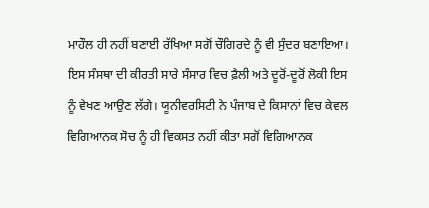ਮਾਹੌਲ ਹੀ ਨਹੀਂ ਬਣਾਈ ਰੱਖਿਆ ਸਗੋਂ ਚੌਗਿਰਦੇ ਨੂੰ ਵੀ ਸੁੰਦਰ ਬਣਾਇਆ। ਇਸ ਸੰਸਥਾ ਦੀ ਕੀਰਤੀ ਸਾਰੇ ਸੰਸਾਰ ਵਿਚ ਫ਼ੈਲੀ ਅਤੇ ਦੂਰੋਂ-ਦੂਰੋਂ ਲੋਕੀ ਇਸ ਨੂੰ ਵੇਖਣ ਆਉਣ ਲੱਗੇ। ਯੂਨੀਵਰਸਿਟੀ ਨੇ ਪੰਜਾਬ ਦੇ ਕਿਸਾਨਾਂ ਵਿਚ ਕੇਵਲ ਵਿਗਿਆਨਕ ਸੋਚ ਨੂੰ ਹੀ ਵਿਕਸਤ ਨਹੀਂ ਕੀਤਾ ਸਗੋਂ ਵਿਗਿਆਨਕ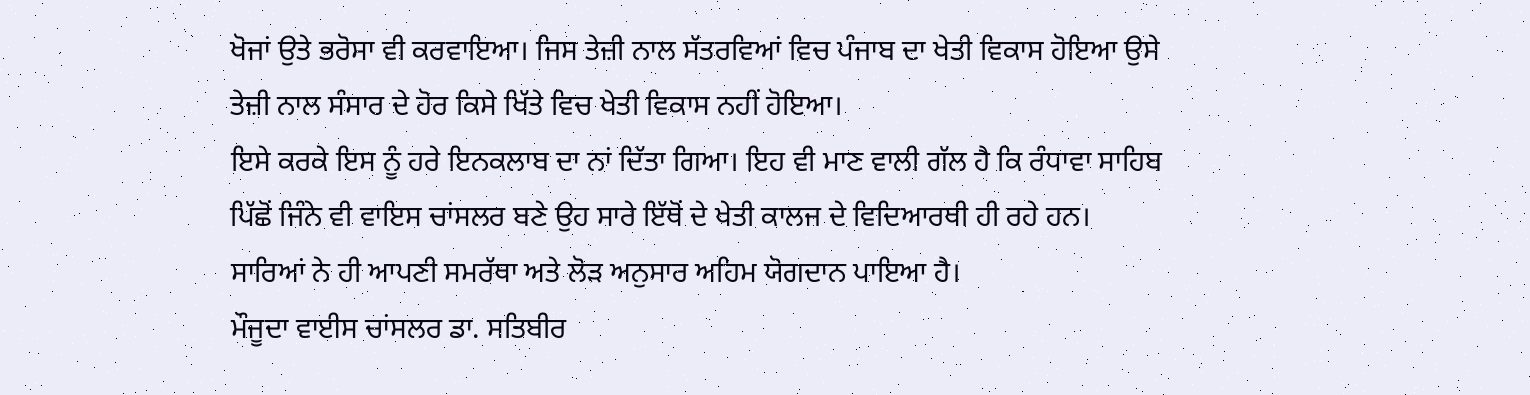ਖੋਜਾਂ ਉਤੇ ਭਰੋਸਾ ਵੀ ਕਰਵਾਇਆ। ਜਿਸ ਤੇਜ਼ੀ ਨਾਲ ਸੱਤਰਵਿਆਂ ਵਿਚ ਪੰਜਾਬ ਦਾ ਖੇਤੀ ਵਿਕਾਸ ਹੋਇਆ ਉਸੇ ਤੇਜ਼ੀ ਨਾਲ ਸੰਸਾਰ ਦੇ ਹੋਰ ਕਿਸੇ ਖਿੱਤੇ ਵਿਚ ਖੇਤੀ ਵਿਕਾਸ ਨਹੀਂ ਹੋਇਆ।
ਇਸੇ ਕਰਕੇ ਇਸ ਨੂੰ ਹਰੇ ਇਨਕਲਾਬ ਦਾ ਨਾਂ ਦਿੱਤਾ ਗਿਆ। ਇਹ ਵੀ ਮਾਣ ਵਾਲੀ ਗੱਲ ਹੈ ਕਿ ਰੰਧਾਵਾ ਸਾਹਿਬ ਪਿੱਛੋਂ ਜਿੰਨੇ ਵੀ ਵਾਇਸ ਚਾਂਸਲਰ ਬਣੇ ਉਹ ਸਾਰੇ ਇੱਥੋਂ ਦੇ ਖੇਤੀ ਕਾਲਜ ਦੇ ਵਿਦਿਆਰਥੀ ਹੀ ਰਹੇ ਹਨ। ਸਾਰਿਆਂ ਨੇ ਹੀ ਆਪਣੀ ਸਮਰੱਥਾ ਅਤੇ ਲੋੜ ਅਨੁਸਾਰ ਅਹਿਮ ਯੋਗਦਾਨ ਪਾਇਆ ਹੈ।
ਮੌਜੂਦਾ ਵਾਈਸ ਚਾਂਸਲਰ ਡਾ. ਸਤਿਬੀਰ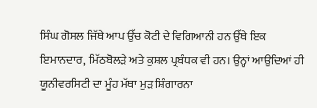ਸਿੰਘ ਗੋਸਲ ਜਿੱਥੇ ਆਪ ਉੱਚ ਕੋਟੀ ਦੇ ਵਿਗਿਆਨੀ ਹਨ ਉੱਥੇ ਇਕ ਇਮਾਨਦਾਰ, ਮਿੱਠਬੋਲੜੇ ਅਤੇ ਕੁਸ਼ਲ ਪ੍ਰਬੰਧਕ ਵੀ ਹਨ। ਉਨ੍ਹਾਂ ਆਉਦਿਆਂ ਹੀ ਯੂਨੀਵਰਸਿਟੀ ਦਾ ਮੂੰਹ ਮੱਥਾ ਮੁੜ ਸ਼ਿੰਗਾਰਨਾ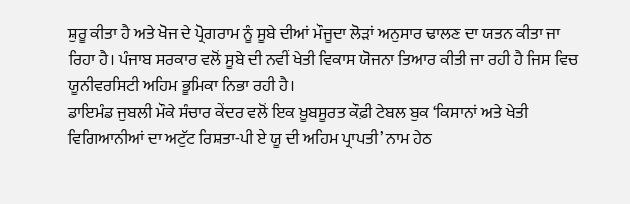ਸ਼ੁਰੂ ਕੀਤਾ ਹੈ ਅਤੇ ਖੋਜ ਦੇ ਪ੍ਰੋਗਰਾਮ ਨੂੰ ਸੂਬੇ ਦੀਆਂ ਮੌਜੂਦਾ ਲੋੜਾਂ ਅਨੁਸਾਰ ਢਾਲਣ ਦਾ ਯਤਨ ਕੀਤਾ ਜਾ ਰਿਹਾ ਹੈ। ਪੰਜਾਬ ਸਰਕਾਰ ਵਲੋਂ ਸੂਬੇ ਦੀ ਨਵੀਂ ਖੇਤੀ ਵਿਕਾਸ ਯੋਜਨਾ ਤਿਆਰ ਕੀਤੀ ਜਾ ਰਹੀ ਹੈ ਜਿਸ ਵਿਚ ਯੂਨੀਵਰਸਿਟੀ ਅਹਿਮ ਭੂਮਿਕਾ ਨਿਭਾ ਰਹੀ ਹੈ।
ਡਾਇਮੰਡ ਜੁਬਲੀ ਮੌਕੇ ਸੰਚਾਰ ਕੇਂਦਰ ਵਲੋਂ ਇਕ ਖ਼ੂਬਸੂਰਤ ਕੌਫ਼ੀ ਟੇਬਲ ਬੁਕ ‘ਕਿਸਾਨਾਂ ਅਤੇ ਖੇਤੀ ਵਿਗਿਆਨੀਆਂ ਦਾ ਅਟੁੱਟ ਰਿਸ਼ਤਾ-ਪੀ ਏ ਯੂ ਦੀ ਅਹਿਮ ਪ੍ਰਾਪਤੀ’ ਨਾਮ ਹੇਠ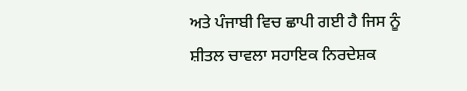ਅਤੇ ਪੰਜਾਬੀ ਵਿਚ ਛਾਪੀ ਗਈ ਹੈ ਜਿਸ ਨੂੰ ਸ਼ੀਤਲ ਚਾਵਲਾ ਸਹਾਇਕ ਨਿਰਦੇਸ਼ਕ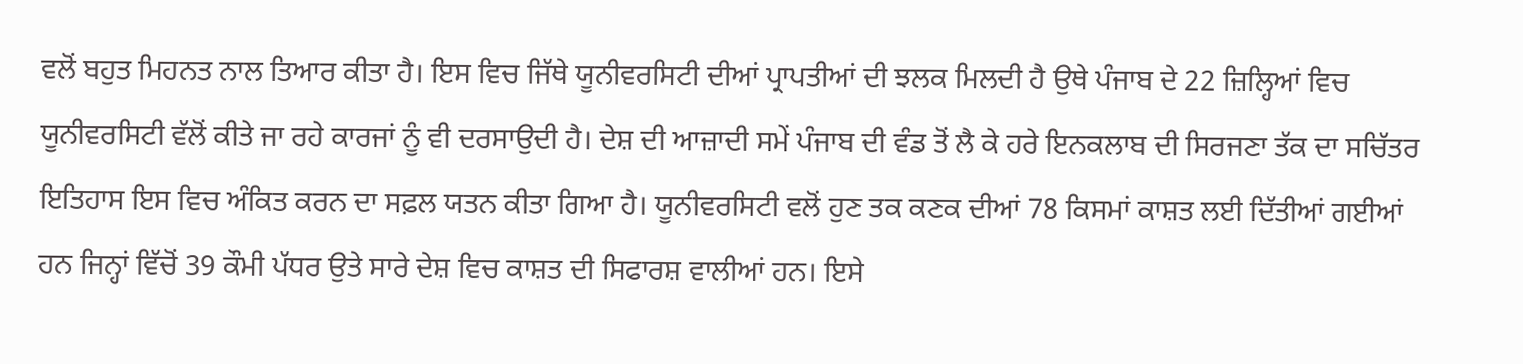ਵਲੋਂ ਬਹੁਤ ਮਿਹਨਤ ਨਾਲ ਤਿਆਰ ਕੀਤਾ ਹੈ। ਇਸ ਵਿਚ ਜਿੱਥੇ ਯੂਨੀਵਰਸਿਟੀ ਦੀਆਂ ਪ੍ਰਾਪਤੀਆਂ ਦੀ ਝਲਕ ਮਿਲਦੀ ਹੈ ਉਥੇ ਪੰਜਾਬ ਦੇ 22 ਜ਼ਿਲ੍ਹਿਆਂ ਵਿਚ ਯੂਨੀਵਰਸਿਟੀ ਵੱਲੋਂ ਕੀਤੇ ਜਾ ਰਹੇ ਕਾਰਜਾਂ ਨੂੰ ਵੀ ਦਰਸਾਉਦੀ ਹੈ। ਦੇਸ਼ ਦੀ ਆਜ਼ਾਦੀ ਸਮੇਂ ਪੰਜਾਬ ਦੀ ਵੰਡ ਤੋਂ ਲੈ ਕੇ ਹਰੇ ਇਨਕਲਾਬ ਦੀ ਸਿਰਜਣਾ ਤੱਕ ਦਾ ਸਚਿੱਤਰ ਇਤਿਹਾਸ ਇਸ ਵਿਚ ਅੰਕਿਤ ਕਰਨ ਦਾ ਸਫ਼ਲ ਯਤਨ ਕੀਤਾ ਗਿਆ ਹੈ। ਯੂਨੀਵਰਸਿਟੀ ਵਲੋਂ ਹੁਣ ਤਕ ਕਣਕ ਦੀਆਂ 78 ਕਿਸਮਾਂ ਕਾਸ਼ਤ ਲਈ ਦਿੱਤੀਆਂ ਗਈਆਂ ਹਨ ਜਿਨ੍ਹਾਂ ਵਿੱਚੋਂ 39 ਕੌਮੀ ਪੱਧਰ ਉਤੇ ਸਾਰੇ ਦੇਸ਼ ਵਿਚ ਕਾਸ਼ਤ ਦੀ ਸਿਫਾਰਸ਼ ਵਾਲੀਆਂ ਹਨ। ਇਸੇ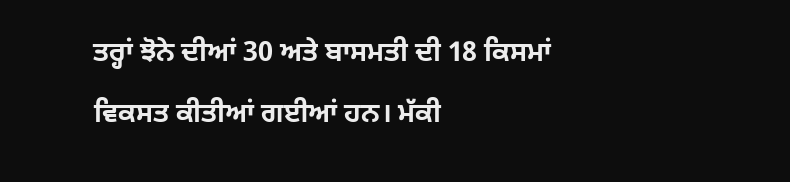ਤਰ੍ਹਾਂ ਝੋਨੇ ਦੀਆਂ 30 ਅਤੇ ਬਾਸਮਤੀ ਦੀ 18 ਕਿਸਮਾਂ ਵਿਕਸਤ ਕੀਤੀਆਂ ਗਈਆਂ ਹਨ। ਮੱਕੀ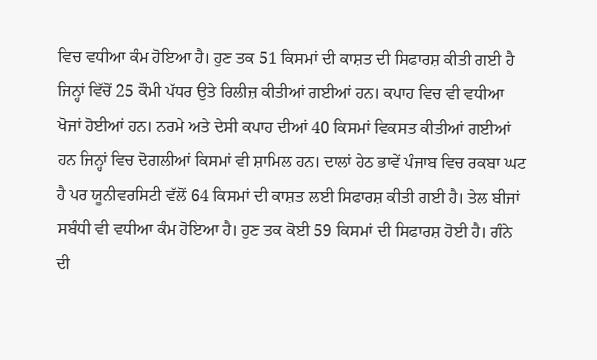ਵਿਚ ਵਧੀਆ ਕੰਮ ਹੋਇਆ ਹੈ। ਹੁਣ ਤਕ 51 ਕਿਸਮਾਂ ਦੀ ਕਾਸ਼ਤ ਦੀ ਸਿਫਾਰਸ਼ ਕੀਤੀ ਗਈ ਹੈ ਜਿਨ੍ਹਾਂ ਵਿੱਚੋਂ 25 ਕੌਮੀ ਪੱਧਰ ਉਤੇ ਰਿਲੀਜ਼ ਕੀਤੀਆਂ ਗਈਆਂ ਹਨ। ਕਪਾਹ ਵਿਚ ਵੀ ਵਧੀਆ ਖੋਜਾਂ ਹੋਈਆਂ ਹਨ। ਨਰਮੇ ਅਤੇ ਦੇਸੀ ਕਪਾਹ ਦੀਆਂ 40 ਕਿਸਮਾਂ ਵਿਕਸਤ ਕੀਤੀਆਂ ਗਈਆਂ ਹਨ ਜਿਨ੍ਹਾਂ ਵਿਚ ਦੋਗਲੀਆਂ ਕਿਸਮਾਂ ਵੀ ਸ਼ਾਮਿਲ ਹਨ। ਦਾਲਾਂ ਹੇਠ ਭਾਵੇਂ ਪੰਜਾਬ ਵਿਚ ਰਕਬਾ ਘਟ ਹੈ ਪਰ ਯੂਨੀਵਰਸਿਟੀ ਵੱਲੋਂ 64 ਕਿਸਮਾਂ ਦੀ ਕਾਸ਼ਤ ਲਈ ਸਿਫਾਰਸ਼ ਕੀਤੀ ਗਈ ਹੈ। ਤੇਲ ਬੀਜਾਂ ਸਬੰਧੀ ਵੀ ਵਧੀਆ ਕੰਮ ਹੋਇਆ ਹੈ। ਹੁਣ ਤਕ ਕੋਈ 59 ਕਿਸਮਾਂ ਦੀ ਸਿਫਾਰਸ਼ ਹੋਈ ਹੈ। ਗੰਨੇ ਦੀ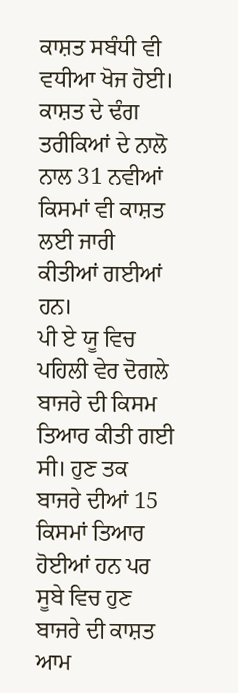ਕਾਸ਼ਤ ਸਬੰਧੀ ਵੀ ਵਧੀਆ ਖੋਜ ਹੋਈ। ਕਾਸ਼ਤ ਦੇ ਢੰਗ ਤਰੀਕਿਆਂ ਦੇ ਨਾਲੋ ਨਾਲ 31 ਨਵੀਆਂ ਕਿਸਮਾਂ ਵੀ ਕਾਸ਼ਤ ਲਈ ਜਾਰੀ ਕੀਤੀਆਂ ਗਈਆਂ ਹਨ।
ਪੀ ਏ ਯੂ ਵਿਚ ਪਹਿਲੀ ਵੇਰ ਦੋਗਲੇ ਬਾਜਰੇ ਦੀ ਕਿਸਮ ਤਿਆਰ ਕੀਤੀ ਗਈ ਸੀ। ਹੁਣ ਤਕ ਬਾਜਰੇ ਦੀਆਂ 15 ਕਿਸਮਾਂ ਤਿਆਰ ਹੋਈਆਂ ਹਨ ਪਰ ਸੂਬੇ ਵਿਚ ਹੁਣ ਬਾਜਰੇ ਦੀ ਕਾਸ਼ਤ ਆਮ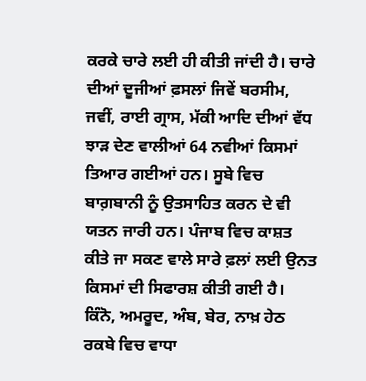ਕਰਕੇ ਚਾਰੇ ਲਈ ਹੀ ਕੀਤੀ ਜਾਂਦੀ ਹੈ। ਚਾਰੇ ਦੀਆਂ ਦੂਜੀਆਂ ਫ਼ਸਲਾਂ ਜਿਵੇਂ ਬਰਸੀਮ, ਜਵੀਂ, ਰਾਈ ਗ੍ਰਾਸ, ਮੱਕੀ ਆਦਿ ਦੀਆਂ ਵੱਧ ਝਾੜ ਦੇਣ ਵਾਲੀਆਂ 64 ਨਵੀਆਂ ਕਿਸਮਾਂ ਤਿਆਰ ਗਈਆਂ ਹਨ। ਸੂਬੇ ਵਿਚ ਬਾਗ਼ਬਾਨੀ ਨੂੰ ਉਤਸਾਹਿਤ ਕਰਨ ਦੇ ਵੀ ਯਤਨ ਜਾਰੀ ਹਨ। ਪੰਜਾਬ ਵਿਚ ਕਾਸ਼ਤ ਕੀਤੇ ਜਾ ਸਕਣ ਵਾਲੇ ਸਾਰੇ ਫ਼ਲਾਂ ਲਈ ਉਨਤ ਕਿਸਮਾਂ ਦੀ ਸਿਫਾਰਸ਼ ਕੀਤੀ ਗਈ ਹੈ। ਕਿੰਨੋ, ਅਮਰੂਦ, ਅੰਬ, ਬੇਰ, ਨਾਖ਼ ਹੇਠ ਰਕਬੇ ਵਿਚ ਵਾਧਾ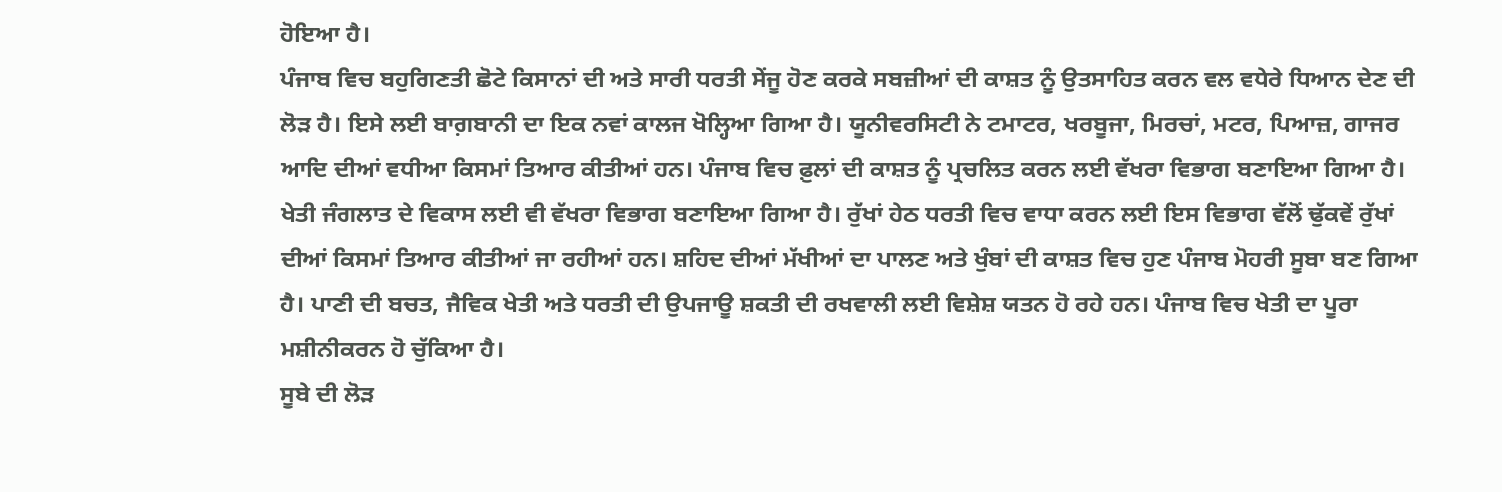ਹੋਇਆ ਹੈ।
ਪੰਜਾਬ ਵਿਚ ਬਹੁਗਿਣਤੀ ਛੋਟੇ ਕਿਸਾਨਾਂ ਦੀ ਅਤੇ ਸਾਰੀ ਧਰਤੀ ਸੇਂਜੂ ਹੋਣ ਕਰਕੇ ਸਬਜ਼ੀਆਂ ਦੀ ਕਾਸ਼ਤ ਨੂੰ ਉਤਸਾਹਿਤ ਕਰਨ ਵਲ ਵਧੇਰੇ ਧਿਆਨ ਦੇਣ ਦੀ ਲੋੜ ਹੈ। ਇਸੇ ਲਈ ਬਾਗ਼ਬਾਨੀ ਦਾ ਇਕ ਨਵਾਂ ਕਾਲਜ ਖੋਲ੍ਹਿਆ ਗਿਆ ਹੈ। ਯੂਨੀਵਰਸਿਟੀ ਨੇ ਟਮਾਟਰ, ਖਰਬੂਜਾ, ਮਿਰਚਾਂ, ਮਟਰ, ਪਿਆਜ਼, ਗਾਜਰ ਆਦਿ ਦੀਆਂ ਵਧੀਆ ਕਿਸਮਾਂ ਤਿਆਰ ਕੀਤੀਆਂ ਹਨ। ਪੰਜਾਬ ਵਿਚ ਫ਼ੁਲਾਂ ਦੀ ਕਾਸ਼ਤ ਨੂੰ ਪ੍ਰਚਲਿਤ ਕਰਨ ਲਈ ਵੱਖਰਾ ਵਿਭਾਗ ਬਣਾਇਆ ਗਿਆ ਹੈ। ਖੇਤੀ ਜੰਗਲਾਤ ਦੇ ਵਿਕਾਸ ਲਈ ਵੀ ਵੱਖਰਾ ਵਿਭਾਗ ਬਣਾਇਆ ਗਿਆ ਹੈ। ਰੁੱਖਾਂ ਹੇਠ ਧਰਤੀ ਵਿਚ ਵਾਧਾ ਕਰਨ ਲਈ ਇਸ ਵਿਭਾਗ ਵੱਲੋਂ ਢੁੱਕਵੇਂ ਰੁੱਖਾਂ ਦੀਆਂ ਕਿਸਮਾਂ ਤਿਆਰ ਕੀਤੀਆਂ ਜਾ ਰਹੀਆਂ ਹਨ। ਸ਼ਹਿਦ ਦੀਆਂ ਮੱਖੀਆਂ ਦਾ ਪਾਲਣ ਅਤੇ ਖੁੰਬਾਂ ਦੀ ਕਾਸ਼ਤ ਵਿਚ ਹੁਣ ਪੰਜਾਬ ਮੋਹਰੀ ਸੂਬਾ ਬਣ ਗਿਆ ਹੈ। ਪਾਣੀ ਦੀ ਬਚਤ, ਜੈਵਿਕ ਖੇਤੀ ਅਤੇ ਧਰਤੀ ਦੀ ਉਪਜਾਊ ਸ਼ਕਤੀ ਦੀ ਰਖਵਾਲੀ ਲਈ ਵਿਸ਼ੇਸ਼ ਯਤਨ ਹੋ ਰਹੇ ਹਨ। ਪੰਜਾਬ ਵਿਚ ਖੇਤੀ ਦਾ ਪੂਰਾ ਮਸ਼ੀਨੀਕਰਨ ਹੋ ਚੁੱਕਿਆ ਹੈ।
ਸੂਬੇ ਦੀ ਲੋੜ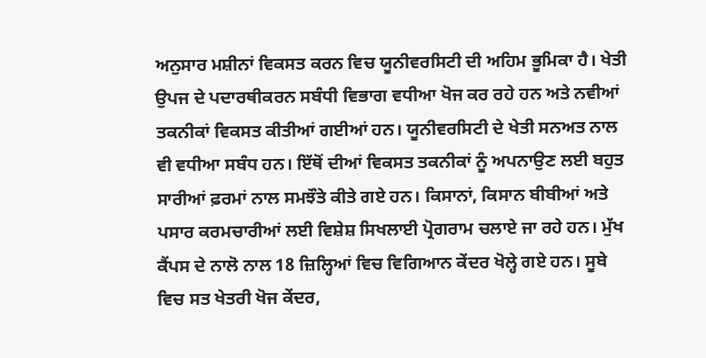ਅਨੁਸਾਰ ਮਸ਼ੀਨਾਂ ਵਿਕਸਤ ਕਰਨ ਵਿਚ ਯੂਨੀਵਰਸਿਟੀ ਦੀ ਅਹਿਮ ਭੂਮਿਕਾ ਹੈ। ਖੇਤੀ ਉਪਜ ਦੇ ਪਦਾਰਥੀਕਰਨ ਸਬੰਧੀ ਵਿਭਾਗ ਵਧੀਆ ਖੋਜ ਕਰ ਰਹੇ ਹਨ ਅਤੇ ਨਵੀਆਂ ਤਕਨੀਕਾਂ ਵਿਕਸਤ ਕੀਤੀਆਂ ਗਈਆਂ ਹਨ। ਯੂਨੀਵਰਸਿਟੀ ਦੇ ਖੇਤੀ ਸਨਅਤ ਨਾਲ ਵੀ ਵਧੀਆ ਸਬੰਧ ਹਨ। ਇੱਥੋਂ ਦੀਆਂ ਵਿਕਸਤ ਤਕਨੀਕਾਂ ਨੂੰ ਅਪਨਾਉਣ ਲਈ ਬਹੁਤ ਸਾਰੀਆਂ ਫ਼ਰਮਾਂ ਨਾਲ ਸਮਝੌਤੇ ਕੀਤੇ ਗਏ ਹਨ। ਕਿਸਾਨਾਂ, ਕਿਸਾਨ ਬੀਬੀਆਂ ਅਤੇ ਪਸਾਰ ਕਰਮਚਾਰੀਆਂ ਲਈ ਵਿਸ਼ੇਸ਼ ਸਿਖਲਾਈ ਪ੍ਰੋਗਰਾਮ ਚਲਾਏ ਜਾ ਰਹੇ ਹਨ। ਮੁੱਖ ਕੈਂਪਸ ਦੇ ਨਾਲੋ ਨਾਲ 18 ਜ਼ਿਲ੍ਹਿਆਂ ਵਿਚ ਵਿਗਿਆਨ ਕੇਂਦਰ ਖੋਲ੍ਹੇ ਗਏ ਹਨ। ਸੂਬੇ ਵਿਚ ਸਤ ਖੇਤਰੀ ਖੋਜ ਕੇਂਦਰ,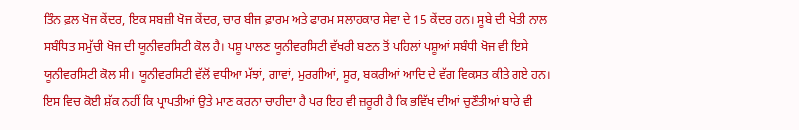ਤਿੰਨ ਫ਼ਲ ਖੋਜ ਕੇਂਦਰ, ਇਕ ਸਬਜ਼ੀ ਖੋਜ ਕੇਂਦਰ, ਚਾਰ ਬੀਜ ਫ਼ਾਰਮ ਅਤੇ ਫਾਰਮ ਸਲਾਹਕਾਰ ਸੇਵਾ ਦੇ 15 ਕੇਂਦਰ ਹਨ। ਸੂਬੇ ਦੀ ਖੇਤੀ ਨਾਲ ਸਬੰਧਿਤ ਸਮੁੱਚੀ ਖੋਜ ਦੀ ਯੂਨੀਵਰਸਿਟੀ ਕੋਲ ਹੈ। ਪਸ਼ੂ ਪਾਲਣ ਯੂਨੀਵਰਸਿਟੀ ਵੱਖਰੀ ਬਣਨ ਤੋਂ ਪਹਿਲਾਂ ਪਸ਼ੂਆਂ ਸਬੰਧੀ ਖੋਜ ਵੀ ਇਸੇ ਯੂਨੀਵਰਸਿਟੀ ਕੋਲ ਸੀ। ਯੂਨੀਵਰਸਿਟੀ ਵੱਲੋਂ ਵਧੀਆ ਮੱਝਾਂ, ਗਾਵਾਂ, ਮੁਰਗੀਆਂ, ਸੂਰ, ਬਕਰੀਆਂ ਆਦਿ ਦੇ ਵੱਗ ਵਿਕਸਤ ਕੀਤੇ ਗਏ ਹਨ।
ਇਸ ਵਿਚ ਕੋਈ ਸ਼ੱਕ ਨਹੀਂ ਕਿ ਪ੍ਰਾਪਤੀਆਂ ਉਤੇ ਮਾਣ ਕਰਨਾ ਚਾਹੀਦਾ ਹੈ ਪਰ ਇਹ ਵੀ ਜ਼ਰੂਰੀ ਹੈ ਕਿ ਭਵਿੱਖ ਦੀਆਂ ਚੁਣੌਤੀਆਂ ਬਾਰੇ ਵੀ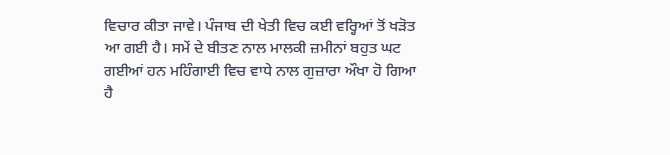ਵਿਚਾਰ ਕੀਤਾ ਜਾਵੇ। ਪੰਜਾਬ ਦੀ ਖੇਤੀ ਵਿਚ ਕਈ ਵਰ੍ਹਿਆਂ ਤੋਂ ਖੜੋਤ ਆ ਗਈ ਹੈ। ਸਮੇਂ ਦੇ ਬੀਤਣ ਨਾਲ ਮਾਲਕੀ ਜ਼ਮੀਨਾਂ ਬਹੁਤ ਘਟ ਗਈਆਂ ਹਨ ਮਹਿੰਗਾਈ ਵਿਚ ਵਾਧੇ ਨਾਲ ਗੁਜ਼ਾਰਾ ਔਖਾ ਹੋ ਗਿਆ ਹੈ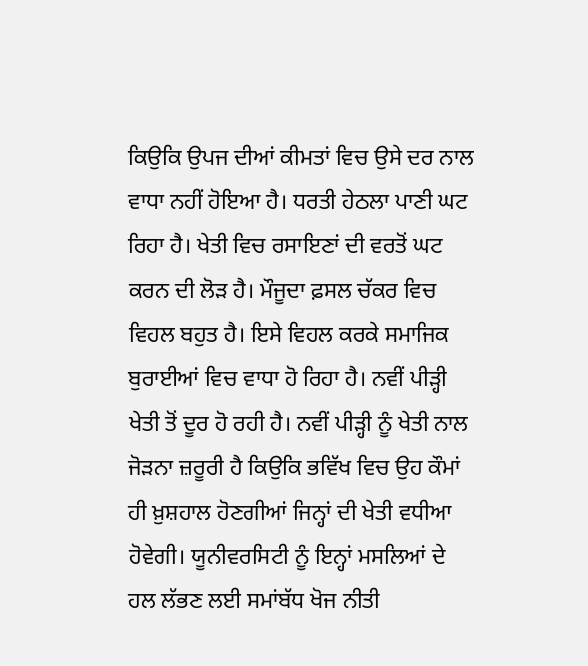ਕਿਉਕਿ ਉਪਜ ਦੀਆਂ ਕੀਮਤਾਂ ਵਿਚ ਉਸੇ ਦਰ ਨਾਲ ਵਾਧਾ ਨਹੀਂ ਹੋਇਆ ਹੈ। ਧਰਤੀ ਹੇਠਲਾ ਪਾਣੀ ਘਟ ਰਿਹਾ ਹੈ। ਖੇਤੀ ਵਿਚ ਰਸਾਇਣਾਂ ਦੀ ਵਰਤੋਂ ਘਟ ਕਰਨ ਦੀ ਲੋੜ ਹੈ। ਮੌਜੂਦਾ ਫ਼ਸਲ ਚੱਕਰ ਵਿਚ ਵਿਹਲ ਬਹੁਤ ਹੈ। ਇਸੇ ਵਿਹਲ ਕਰਕੇ ਸਮਾਜਿਕ ਬੁਰਾਈਆਂ ਵਿਚ ਵਾਧਾ ਹੋ ਰਿਹਾ ਹੈ। ਨਵੀਂ ਪੀੜ੍ਹੀ ਖੇਤੀ ਤੋਂ ਦੂਰ ਹੋ ਰਹੀ ਹੈ। ਨਵੀਂ ਪੀੜ੍ਹੀ ਨੂੰ ਖੇਤੀ ਨਾਲ ਜੋੜਨਾ ਜ਼ਰੂਰੀ ਹੈ ਕਿਉਕਿ ਭਵਿੱਖ ਵਿਚ ਉਹ ਕੌਮਾਂ ਹੀ ਖ਼ੁਸ਼ਹਾਲ ਹੋਣਗੀਆਂ ਜਿਨ੍ਹਾਂ ਦੀ ਖੇਤੀ ਵਧੀਆ ਹੋਵੇਗੀ। ਯੂਨੀਵਰਸਿਟੀ ਨੂੰ ਇਨ੍ਹਾਂ ਮਸਲਿਆਂ ਦੇ ਹਲ ਲੱਭਣ ਲਈ ਸਮਾਂਬੱਧ ਖੋਜ ਨੀਤੀ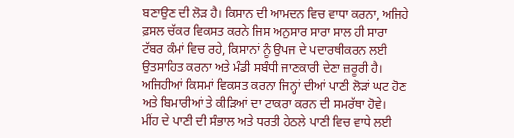ਬਣਾਉਣ ਦੀ ਲੋੜ ਹੈ। ਕਿਸਾਨ ਦੀ ਆਮਦਨ ਵਿਚ ਵਾਧਾ ਕਰਨਾ, ਅਜਿਹੇ ਫ਼ਸਲ ਚੱਕਰ ਵਿਕਸਤ ਕਰਨੇ ਜਿਸ ਅਨੁਸਾਰ ਸਾਰਾ ਸਾਲ ਹੀ ਸਾਰਾ ਟੱਬਰ ਕੰਮਾਂ ਵਿਚ ਰਹੇ, ਕਿਸਾਨਾਂ ਨੂੰ ਉਪਜ ਦੇ ਪਦਾਰਥੀਕਰਨ ਲਈ ਉਤਸਾਹਿਤ ਕਰਨਾ ਅਤੇ ਮੰਡੀ ਸਬੰਧੀ ਜਾਣਕਾਰੀ ਦੇਣਾ ਜ਼ਰੂਰੀ ਹੈ। ਅਜਿਹੀਆਂ ਕਿਸਮਾਂ ਵਿਕਸਤ ਕਰਨਾ ਜਿਨ੍ਹਾਂ ਦੀਆਂ ਪਾਣੀ ਲੋੜਾਂ ਘਟ ਹੋਣ ਅਤੇ ਬਿਮਾਰੀਆਂ ਤੇ ਕੀੜਿਆਂ ਦਾ ਟਾਕਰਾ ਕਰਨ ਦੀ ਸਮਰੱਥਾ ਹੋਵੇ।
ਮੀਂਹ ਦੇ ਪਾਣੀ ਦੀ ਸੰਭਾਲ ਅਤੇ ਧਰਤੀ ਹੇਠਲੇ ਪਾਣੀ ਵਿਚ ਵਾਧੇ ਲਈ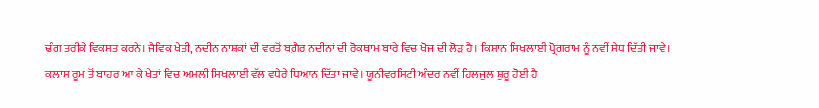ਢੰਗ ਤਰੀਕੇ ਵਿਕਸਤ ਕਰਨੇ। ਜੈਵਿਕ ਖੇਤੀ, ਨਦੀਨ ਨਾਸ਼ਕਾਂ ਦੀ ਵਰਤੋਂ ਬਗ਼ੈਰ ਨਦੀਨਾਂ ਦੀ ਰੋਕਥਾਮ ਬਾਰੇ ਵਿਚ ਖੋਜ ਦੀ ਲੋੜ ਹੈ। ਕਿਸਾਨ ਸਿਖਲਾਈ ਪ੍ਰੋਗਰਾਮ ਨੂੰ ਨਵੀਂ ਸੇਧ ਦਿੱਤੀ ਜਾਵੇ। ਕਲਾਸ ਰੂਮ ਤੋਂ ਬਾਹਰ ਆ ਕੇ ਖੇਤਾਂ ਵਿਚ ਅਮਲੀ ਸਿਖਲਾਈ ਵੱਲ ਵਧੇਰੇ ਧਿਆਨ ਦਿੱਤਾ ਜਾਵੇ। ਯੂਨੀਵਰਸਿਟੀ ਅੰਦਰ ਨਵੀਂ ਹਿਲਜੁਲ ਸ਼ੁਰੂ ਹੋਈ ਹੈ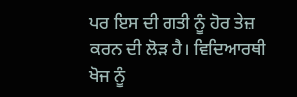ਪਰ ਇਸ ਦੀ ਗਤੀ ਨੂੰ ਹੋਰ ਤੇਜ਼ ਕਰਨ ਦੀ ਲੋੜ ਹੈ। ਵਿਦਿਆਰਥੀ ਖੋਜ ਨੂੰ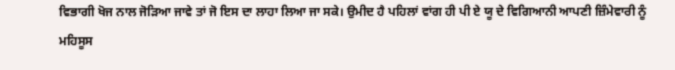ਵਿਭਾਗੀ ਖੋਜ ਨਾਲ ਜੋੜਿਆ ਜਾਵੇ ਤਾਂ ਜੋ ਇਸ ਦਾ ਲਾਹਾ ਲਿਆ ਜਾ ਸਕੇ। ਉਮੀਦ ਹੈ ਪਹਿਲਾਂ ਵਾਂਗ ਹੀ ਪੀ ਏ ਯੂ ਦੇ ਵਿਗਿਆਨੀ ਆਪਣੀ ਜ਼ਿੰਮੇਵਾਰੀ ਨੂੰ ਮਹਿਸੂਸ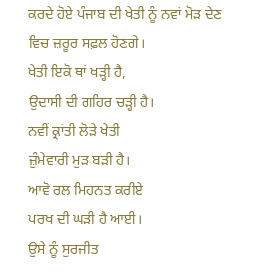ਕਰਦੇ ਹੋਏ ਪੰਜਾਬ ਦੀ ਖੇਤੀ ਨੂੰ ਨਵਾਂ ਮੋੜ ਦੇਣ ਵਿਚ ਜ਼ਰੂਰ ਸਫ਼ਲ ਹੋਣਗੇ।
ਖੇਤੀ ਇਕੋ ਥਾਂ ਖੜ੍ਹੀ ਹੈ,
ਉਦਾਸੀ ਦੀ ਗਹਿਰ ਚੜ੍ਹੀ ਹੈ।
ਨਵੀਂ ਕ੍ਰਾਂਤੀ ਲੋੜੇ ਖੇਤੀ
ਜ਼ੁੰਮੇਵਾਰੀ ਮੁੜ ਬੜੀ ਹੈ।
ਆਵੋ ਰਲ ਮਿਹਨਤ ਕਰੀਏ
ਪਰਖ ਦੀ ਘੜੀ ਹੈ ਆਈ।
ਉਸੇ ਨੂੰ ਸੁਰਜੀਤ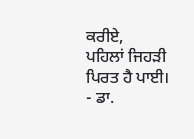ਕਰੀਏ,
ਪਹਿਲਾਂ ਜਿਹੜੀ ਪਿਰਤ ਹੈ ਪਾਈ।
- ਡਾ.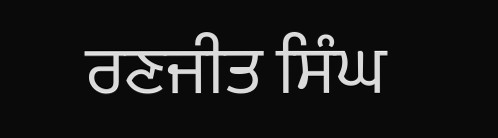ਰਣਜੀਤ ਸਿੰਘ